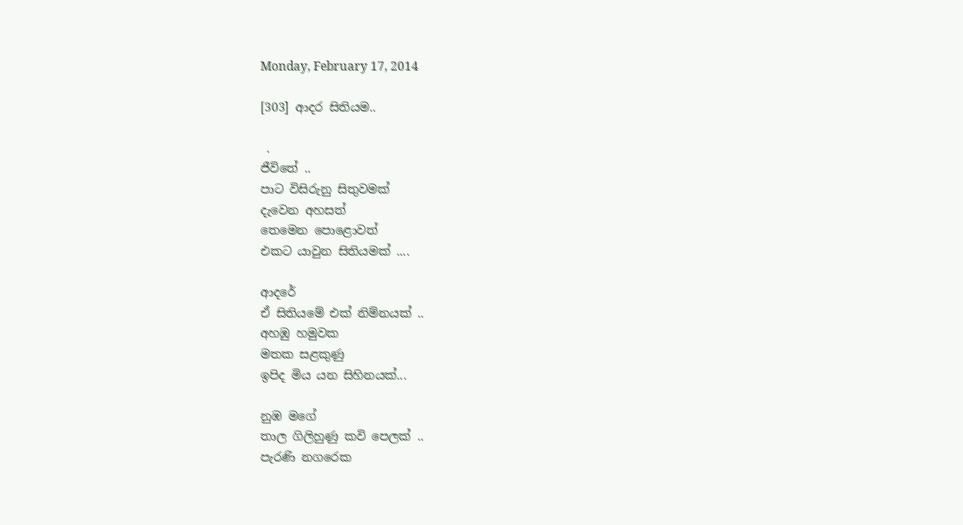Monday, February 17, 2014

[303] ආදර සිතියම..

 .
ජීවිතේ ..
පාට විසිරුනු සිතුවමක්
දැවෙන අහසත්
තෙමෙන පොළොවත්
එකට යාවුන සිතියමක් ....

ආදරේ
ඒ සිතියමේ එක් නිම්නයක් ..
අහඹු හමුවක
මතක සළකුණු
ඉපිද මිය යන සිහිනයක්...

නුඹ මගේ
තාල ගිලිහුණු කවි පෙලක් ..
පැරණි නගරෙක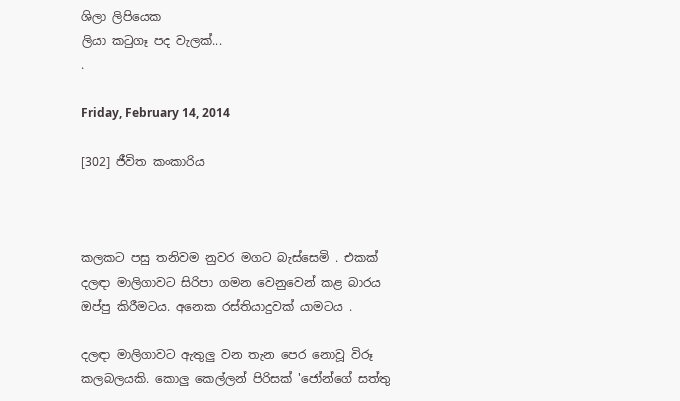ශිලා ලිපියෙක
ලියා කටුගෑ පද වැලක්...
.

Friday, February 14, 2014

[302] ජීවිත කංකාරිය



කලකට පසු තනිවම නුවර මගට බැස්සෙමි . එකක් දලඳා මාලිගාවට සිරිපා ගමන වෙනුවෙන් කළ බාරය ඔප්පු කිරීමටය. අනෙක රස්තියාදුවක් යාමටය .

දලඳා මාලිගාවට ඇතුලු වන තැන පෙර නොවූ විරූ කලබලයකි. කොලු කෙල්ලන් පිරිසක් 'ජෝන්ගේ සත්තු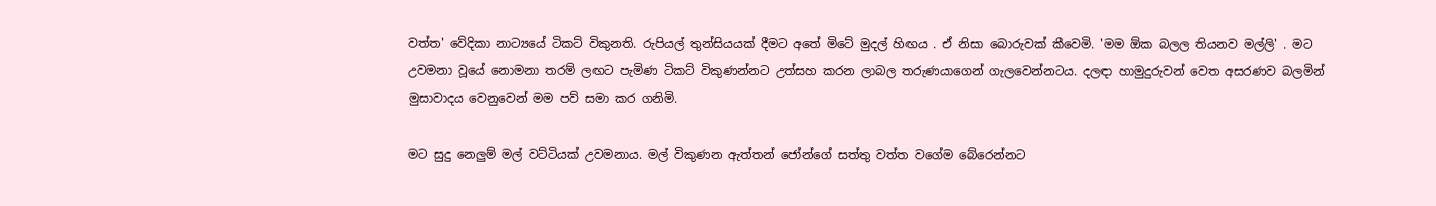වත්ත' වේදිකා නාට්‍යයේ ටිකට් විකුනති. රුපියල් තුන්සියයක් දීමට අතේ මිටේ මුදල් හිඟය . ඒ නිසා බොරුවක් කීවෙමි. 'මම ඕක බලල තියනව මල්ලි' . මට උවමනා වූයේ නොමනා තරම් ලඟට පැමිණ ටිකට් විකුණන්නට උත්සහ කරන ලාබල තරුණයාගෙන් ගැලවෙන්නටය. දලඳා හාමුදුරුවන් වෙත අසරණව බලමින් මුසාවාදය වෙනුවෙන් මම පව් සමා කර ගනිමි.

මට සුදු නෙලුම් මල් වට්ටියක් උවමනාය. මල් විකුණන ඇත්තන් ජෝන්ගේ සත්තු වත්ත වගේම බේරෙන්නට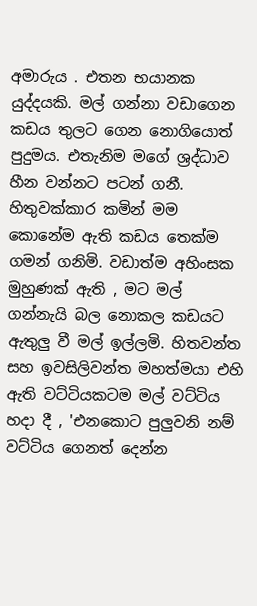අමාරුය . එතන භයානක යුද්දයකි. මල් ගන්නා වඩාගෙන කඩය තුලට ගෙන නොගියොත් පුදුමය. එතැනිම මගේ ශ්‍රද්ධාව හීන වන්නට පටන් ගනී. හිතුවක්කාර කමින් මම කොනේම ඇති කඩය තෙක්ම ගමන් ගනිමි. වඩාත්ම අහිංසක මුහුණක් ඇති , මට මල් ගන්නැයි බල නොකල කඩයට ඇතුලු වී මල් ඉල්ලමි. හිතවන්ත සහ ඉවසිලිවන්ත මහත්මයා එහි ඇති වට්ටියකටම මල් වට්ටිය හදා දී , 'එනකොට පුලුවනි නම් වට්ටිය ගෙනත් දෙන්න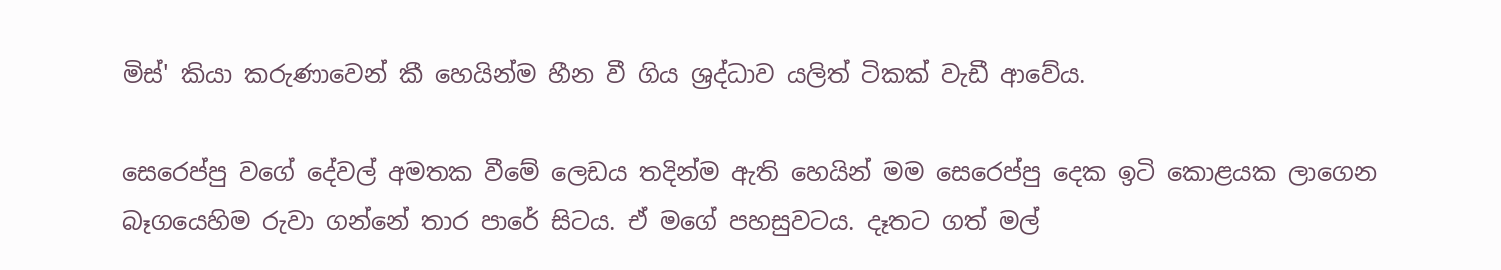මිස්' කියා කරුණාවෙන් කී හෙයින්ම හීන වී ගිය ශ්‍රද්ධාව යලිත් ටිකක් වැඩී ආවේය.

සෙරෙප්පු වගේ දේවල් අමතක වීමේ ලෙඩය තදින්ම ඇති හෙයින් මම සෙරෙප්පු දෙක ඉටි කොළයක ලාගෙන බෑගයෙහිම රුවා ගන්නේ තාර පාරේ සිටය. ඒ මගේ පහසුවටය. දෑතට ගත් මල්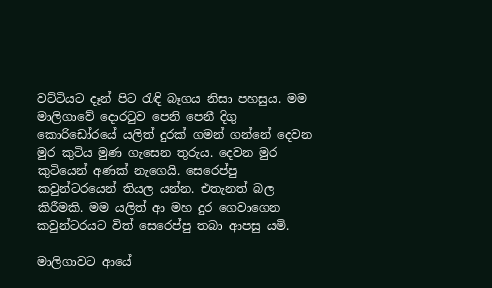වට්ටියට දෑන් පිට රැඳි බෑගය නිසා පහසුය. මම මාලිගාවේ දොරටුව පෙනි පෙනී දිගු කොරිඩෝරයේ යලිත් දුරක් ගමන් ගන්නේ දෙවන මුර කුටිය මුණ ගැසෙන තුරුය. දෙවන මුර කුටියෙන් අණක් නැගෙයි. සෙරෙප්පු කවුන්ටරයෙන් තියල යන්න. එතැනත් බල කිරීමකි. මම යලිත් ආ මහ දුර ගෙවාගෙන කවුන්ටරයට විත් සෙරෙප්පු තබා ආපසු යමි.

මාලිගාවට ආයේ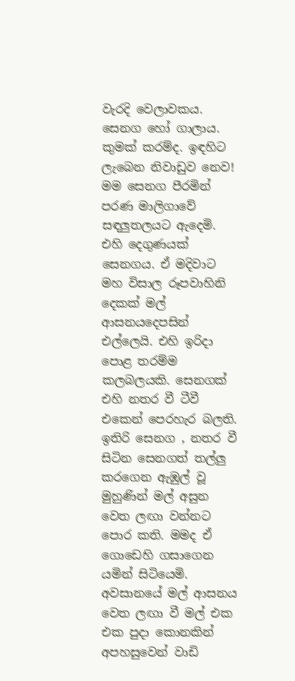වැරදි වෙලාවකය. සෙනග හෝ ගාලාය. කුමක් කරම්ද. ඉඳහිට ලැබෙන නිවාඩුව නෙව! මම සෙනග පීරමින් පරණ මාලිගාවේ සඳලුතලයට ඇදෙමි. එහි දෙගුණයක් සෙනගය. ඒ මදිවාට මහ විසාල රූපවාහිනි දෙකක් මල් ආසනයදෙපසින් එල්ලෙයි. එහි ඉරිදා පොළ තරම්ම කලබලයකි. සෙනගක් එහි නතර වී ටීවී එකෙන් පෙරහැර බලති. ඉතිරි සෙනග , නතර වී සිටින සෙනගත් තල්ලු කරගෙන ඇඹුල් වූ මුහුණින් මල් අසුන වෙත ලඟා වන්නට පොර කති. මමද ඒ ගොඩෙහි ගසාගෙන යමින් සිටියෙමි. අවසානයේ මල් ආසනය වෙත ලඟා වී මල් එක එක පුදා කොනකින් අපහසුවෙන් වාඩි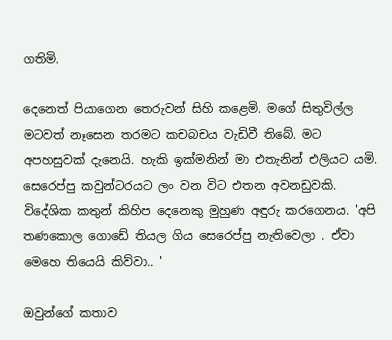ගතිමි.

දෙනෙත් පියාගෙන තෙරුවන් සිහි කළෙමි. මගේ සිතුවිල්ල මටවත් නෑසෙන තරමට කචබචය වැඩිවී තිබේ. මට අපහසුවක් දැනෙයි. හැකි ඉක්මනින් මා එතැනින් එලියට යමි. සෙරෙප්පු කවුන්ටරයට ලං වන විට එතන අවනඩුවකි. විදේශික කතුන් කිහිප දෙනෙකු මුහුණ අඳුරු කරගෙනය. 'අපි තණකොල ගොඩේ තියල ගිය සෙරෙප්පු නැතිවෙලා . ඒවා මෙහෙ තියෙයි කිව්වා.. '

ඔවුන්ගේ කතාව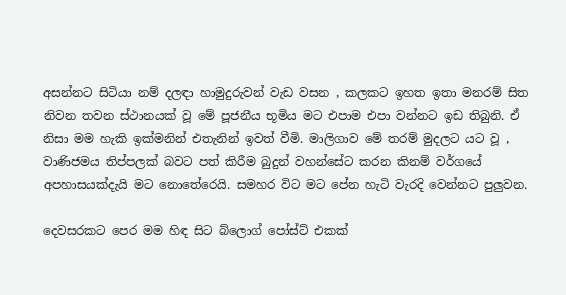අසන්නට සිටියා නම් දලඳා හාමුදුරුවන් වැඩ වසන , කලකට ඉහත ඉතා මනරම් සිත නිවන තවන ස්ථානයක් වූ මේ පූජනීය භූමිය මට එපාම එපා වන්නට ඉඩ තිබුනි. ඒ නිසා මම හැකි ඉක්මනින් එතැනින් ඉවත් වීමි. මාලිගාව මේ තරම් මුදලට යට වූ , වාණිජමය තිප්පලක් බවට පත් කිරීම බුදුන් වහන්සේට කරන කිනම් වර්ගයේ අපහාසයක්දැයි මට නොතේරෙයි. සමහර විට මට පේන හැටි වැරදි වෙන්නට පුලුවන.

දෙවසරකට පෙර මම හිඳ සිට බ්ලොග් පෝස්ට් එකක්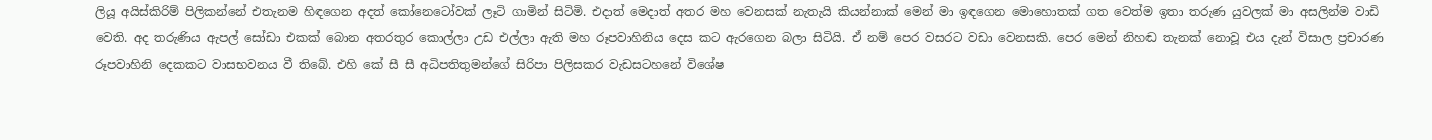ලියූ අයිස්කිරිම් පිලිකන්නේ එතැනම හිඳගෙන අදත් කෝනෙටෝවක් ලෑටි ගාමින් සිටිමි. එදාත් මෙදාත් අතර මහ වෙනසක් නැතැයි කියන්නාක් මෙන් මා ඉඳගෙන මොහොතක් ගත වෙත්ම ඉතා තරුණ යුවලක් මා අසලින්ම වාඩි වෙති. අද තරුණිය ඇපල් සෝඩා එකක් බොන අතරතුර කොල්ලා උඩ එල්ලා ඇති මහ රූපවාහිනිය දෙස කට ඇරගෙන බලා සිටියි. ඒ නම් පෙර වසරට වඩා වෙනසකි. පෙර මෙන් නිහඬ තැනක් නොවූ එය දැන් විසාල ප්‍රචාරණ රූපවාහිනි දෙකකට වාසභවනය වී තිබේ. එහි කේ සී සී අධිපතිතුමන්ගේ සිරිපා පිලිසකර වැඩසටහනේ විශේෂ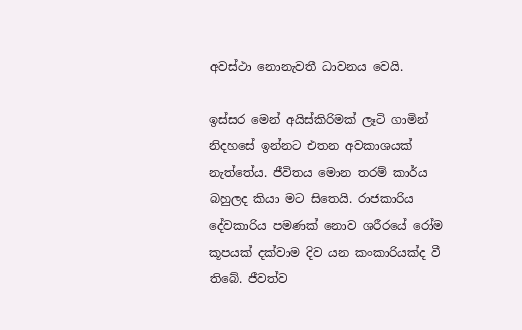අවස්ථා නොනැවතී ධාවනය වෙයි.

ඉස්සර මෙන් අයිස්කිරිමක් ලෑටි ගාමින් නිදහසේ ඉන්නට එතන අවකාශයක් නැත්තේය. ජීවිතය මොන තරම් කාර්ය බහුලද කියා මට සිතෙයි. රාජකාරිය දේවකාරිය පමණක් නොව ශරීරයේ රෝම කූපයක් දක්වාම දිව යන කංකාරියක්ද වී තිබේ. ජීවත්ව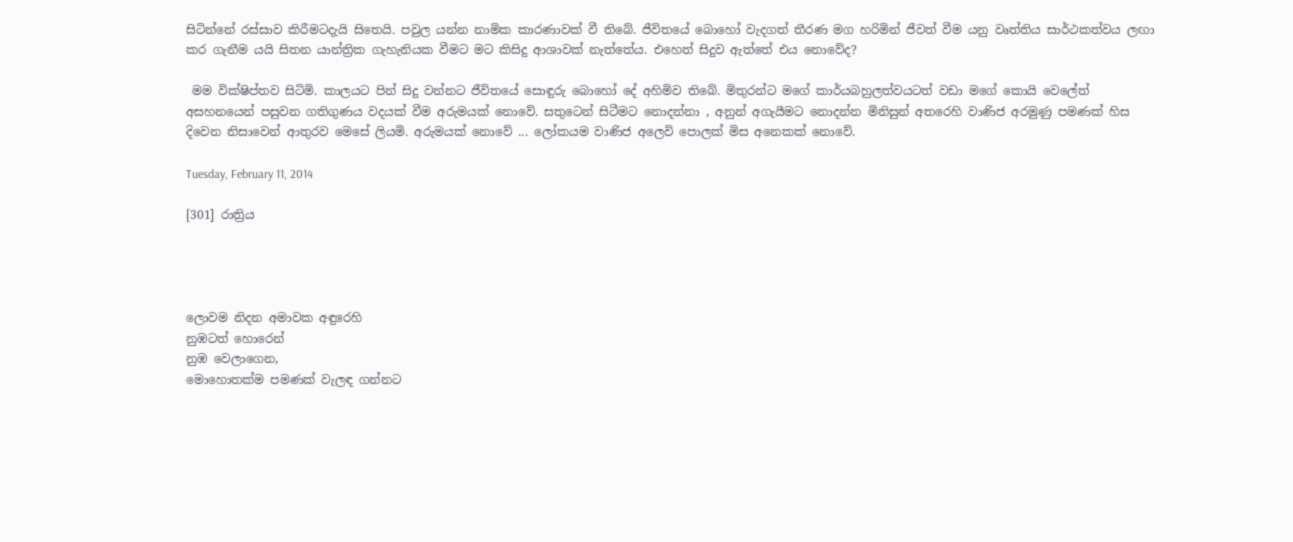සිටින්නේ රස්සාව කිරීමටදැ‍යි සිතෙයි. පවුල යන්න නාමික කාරණාවක් වී තිබේ. ජීවිතයේ බොහෝ වැදගත් තීරණ මග හරිමින් ජීවත් වීම යනු වෘත්තිය සාර්ථකත්වය ලඟා කර ගැනීම යයි සිතන යාන්ත්‍රික ගැහැනියක වීමට මට කිසිදු ආශාවක් නැත්තේය. එහෙත් සිදුව ඇත්තේ එය නොවේද?

 මම වික්ෂිප්තව සිටිමි. කාලයට පින් සිදු වන්නට ජීවිතයේ සොඳුරු බොහෝ දේ අහිමිව තිබේ. මිතුරන්ට මගේ කාර්යබහුලත්වයටත් වඩා මගේ කොයි වෙලේත් අසහනයෙන් පසුවන ගතිගුණය වදයක් වීම අරුමයක් නොවේ. සතුටෙන් සිටීමට නොදන්නා , අනුන් අගැයීමට නොදන්න මිනිසුන් අත‍රෙහි වාණිජ අරමුණු පමණක් හිස දිවෙන නිසාවෙන් ආතුරව මෙසේ ලියමි. අරුමයක් නොවේ ... ලෝකයම වාණිජ අලෙවි පොලක් මිස අනෙකක් නොවේ.

Tuesday, February 11, 2014

[301] රාත්‍රිය




ලොවම නිදන අමාවක අඳුරෙහි
නුඹටත් හොරෙන්
නුඹ වෙලාගෙන,
මොහොතක්ම පමණක් වැලඳ ගන්නට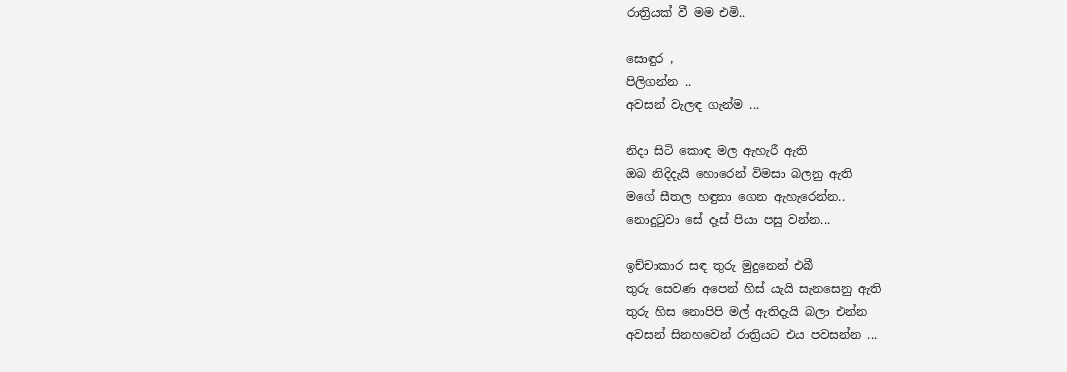රාත්‍රියක් වී මම එමි..

සොඳුර ,
පිලිගන්න ..
අවසන් වැලඳ ගැන්ම ...

නිදා සිටි කොඳ මල ඇහැරී ඇති
ඔබ නිදිදැයි හොරෙන් විමසා බලනු ඇති
මගේ සීතල හඳුනා ගෙන ඇහැරෙන්න..
නොදුටුවා සේ දෑස් පියා පසු වන්න...

ඉච්චාකාර සඳ තුරු මුදුනෙන් එබී
තුරු සෙවණ අපෙන් හිස් යැයි සැනසෙනු ඇති
තුරු හිස නොපිපි මල් ඇතිදැයි බලා එන්න
අවසන් සිනහවෙන් රාත්‍රියට එය පවසන්න ...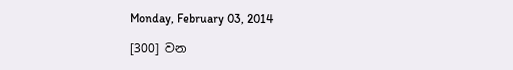Monday, February 03, 2014

[300] වන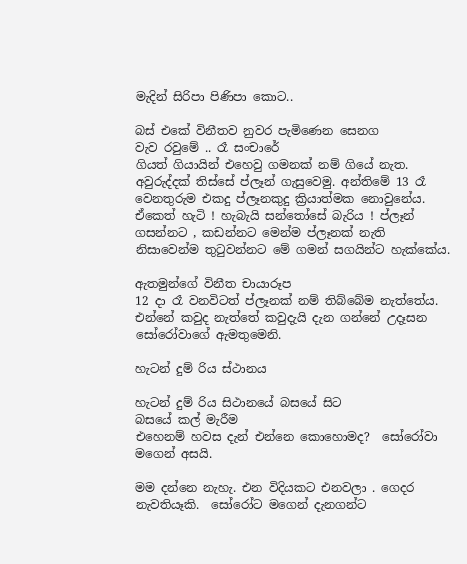මැදින් සිරිපා පිණිපා කොට..

බස් එකේ විනීතව නුවර පැමිණෙන සෙනග
වැව රවුමේ .. රෑ සංචාරේ
ගියත් ගියායින් එහෙවු ගමනක් නම් ගියේ නැත. අවුරුද්දක් තිස්සේ ප්ලෑන් ගැසුවෙමු. අන්තිමේ 13 රෑ වෙනතුරුම එකදු ප්ලෑනකුදු ක්‍රියාත්මක නොවුනේය. ඒකෙත් හැටි ! හැබැයි සන්තෝසේ බැරිය ! ප්ලෑන් ගසන්නට , කඩන්නට මෙන්ම ප්ලෑනක් නැති නිසාවෙන්ම තුටුවන්නට මේ ගමන් සගයින්ට හැක්කේය.

ඇතමුන්ගේ විනීත චායාරූප
12 දා රෑ වනවිටත් ප්ලෑනක් නම් තිබ්බේම නැත්තේය. එන්නේ කවුද නැත්තේ කවුදැයි දැන ගන්නේ උදෑසන සෝරෝවාගේ ඇමතුමෙනි.

හැටන් දුම් රිය ස්ථානය

හැටන් දුම් රිය සිථානයේ බසයේ සිට
බසයේ කල් මැරීම
එහෙනම් හවස දැන් එන්නෙ කොහොමද?  සෝරෝවා මගෙන් අසයි.

මම දන්නෙ නැහැ. එන විදියකට එනවලා . ගෙදර නැවතියෑකි.  සෝරෝට මගෙන් දැනගන්ට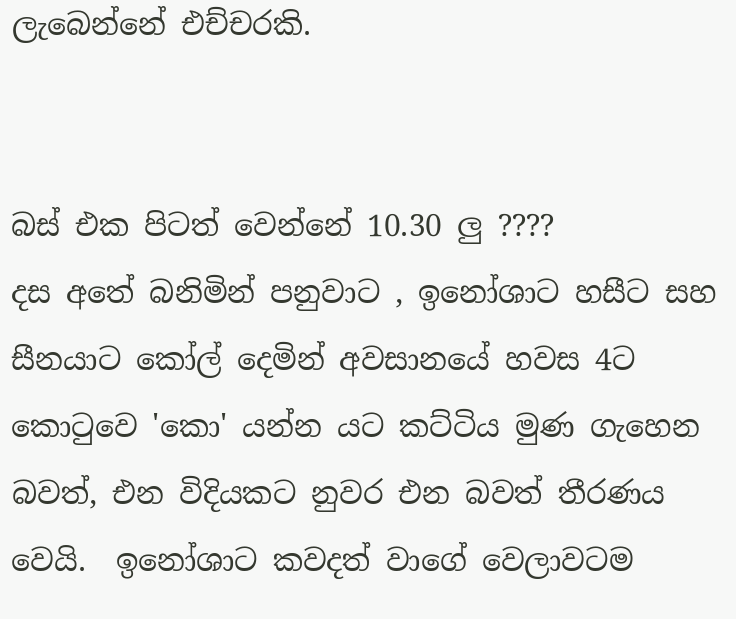ලැබෙන්නේ එච්චරකි.


බස් එක පිටත් වෙන්නේ 10.30 ලු ????
දස අතේ බනිමින් පනුවාට , ඉනෝශාට හසීට සහ සීනයාට කෝල් දෙමින් අවසානයේ හවස 4ට කොටුවෙ 'කො' යන්න යට කට්ටිය මුණ ගැහෙන බවත්, එන විදියකට නුවර එන බවත් තීරණය වෙයි.  ඉනෝශාට කවදත් වාගේ වෙලාවටම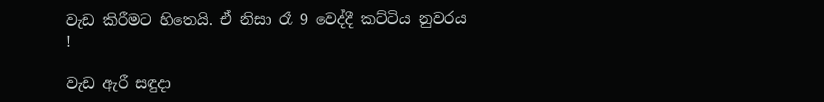වැඩ කිරීමට හිතෙයි. ඒ නිසා රෑ 9 වෙද්දී කට්ටිය නුවරය !

වැඩ ඇරී සඳුදා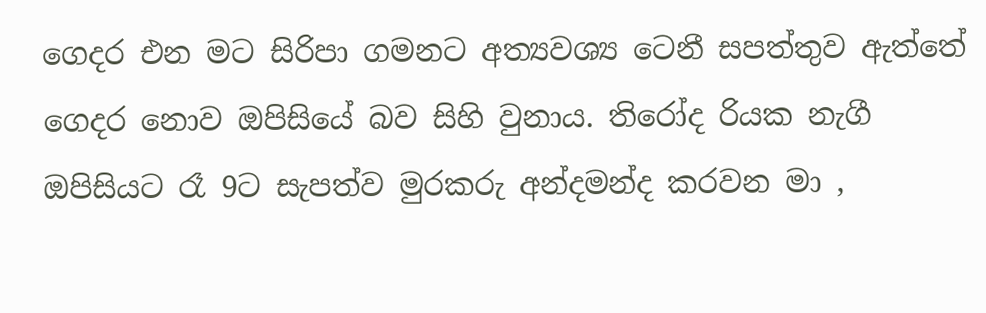ගෙදර එන මට සිරිපා ගමනට අත්‍යවශ්‍ය ටෙනී සපත්තුව ඇත්තේ ගෙදර නොව ඔපිසියේ බව සිහි වුනාය. තිරෝද රියක නැගී ඔපිසියට රෑ 9ට සැපත්ව මුරකරු අන්දමන්ද කරවන මා ,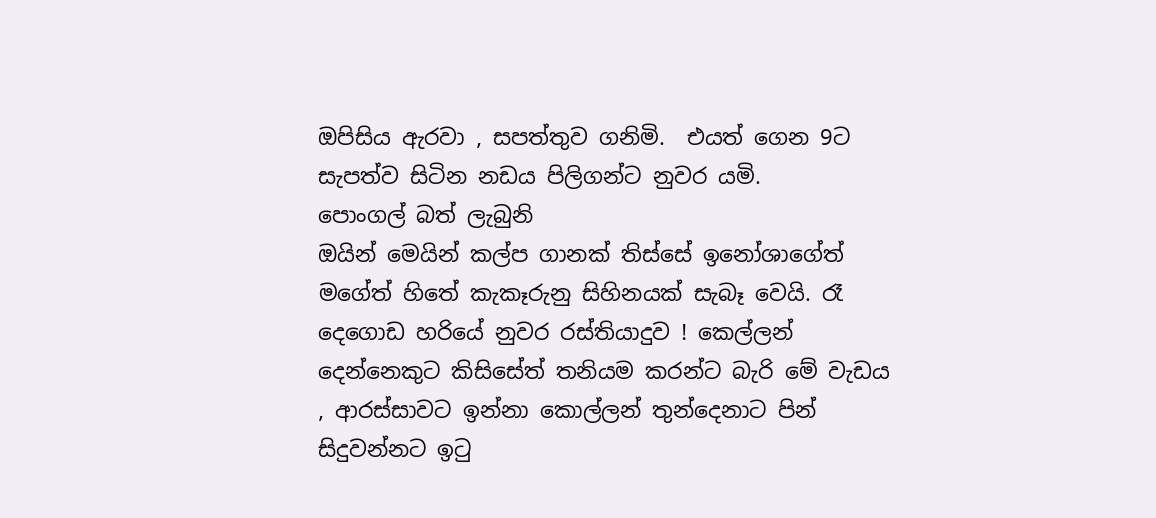ඔපිසිය ඇරවා , සපත්තුව ගනිමි.  එයත් ගෙන 9ට සැපත්ව සිටින නඩය පිලිගන්ට නුවර යමි.
පොංගල් බත් ලැබුනි
ඔයින් මෙයින් කල්ප ගානක් තිස්සේ ඉනෝශාගේත් මගේත් හිතේ කැකෑරුනු සිහිනයක් සැබෑ වෙයි. රෑ දෙගොඩ හරියේ නුවර රස්තියාදුව ! කෙල්ලන් දෙන්නෙකුට කිසිසේත් තනියම කරන්ට බැරි මේ වැඩය , ආරස්සාවට ඉන්නා කොල්ලන් තුන්දෙනාට පින් සිදුවන්නට ඉටු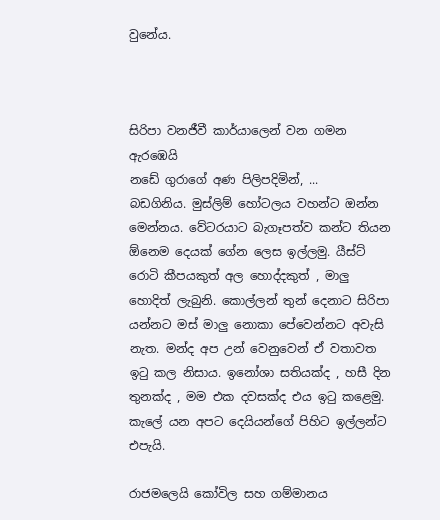වුනේය.



සිරිපා වනජීවී කාර්යාලෙන් වන ගමන ඇරඹෙයි
නඩේ ගුරාගේ අණ පිලිපදිමින්, ...
බඩගිනිය. මුස්ලිම් හෝටලය වහන්ට ඔන්න මෙන්නය. වේටරයාට බැගෑපත්ව කන්ට තියන ඕනෙම දෙයක් ගේන ලෙස ඉල්ලමු. යීස්ට් රොටි කීපයකුත් අල හොද්දකුත් , මාලු හොදිත් ලැබුනි. කොල්ලන් තුන් දෙනාට සිරිපා යන්නට මස් මාලු නොකා පේවෙන්නට අවැසි නැත. මන්ද අප උන් වෙනුවෙන් ඒ වතාවත ඉටු කල නිසාය. ඉනෝශා සතියක්ද , හසී දින තුනක්ද , මම එක දවසක්ද එය ඉටු කළෙමු. කැලේ යන අපට දෙයියන්ගේ පිහිට ඉල්ලන්ට එපැයි.

රාජමලෙයි කෝවිල සහ ගම්මානය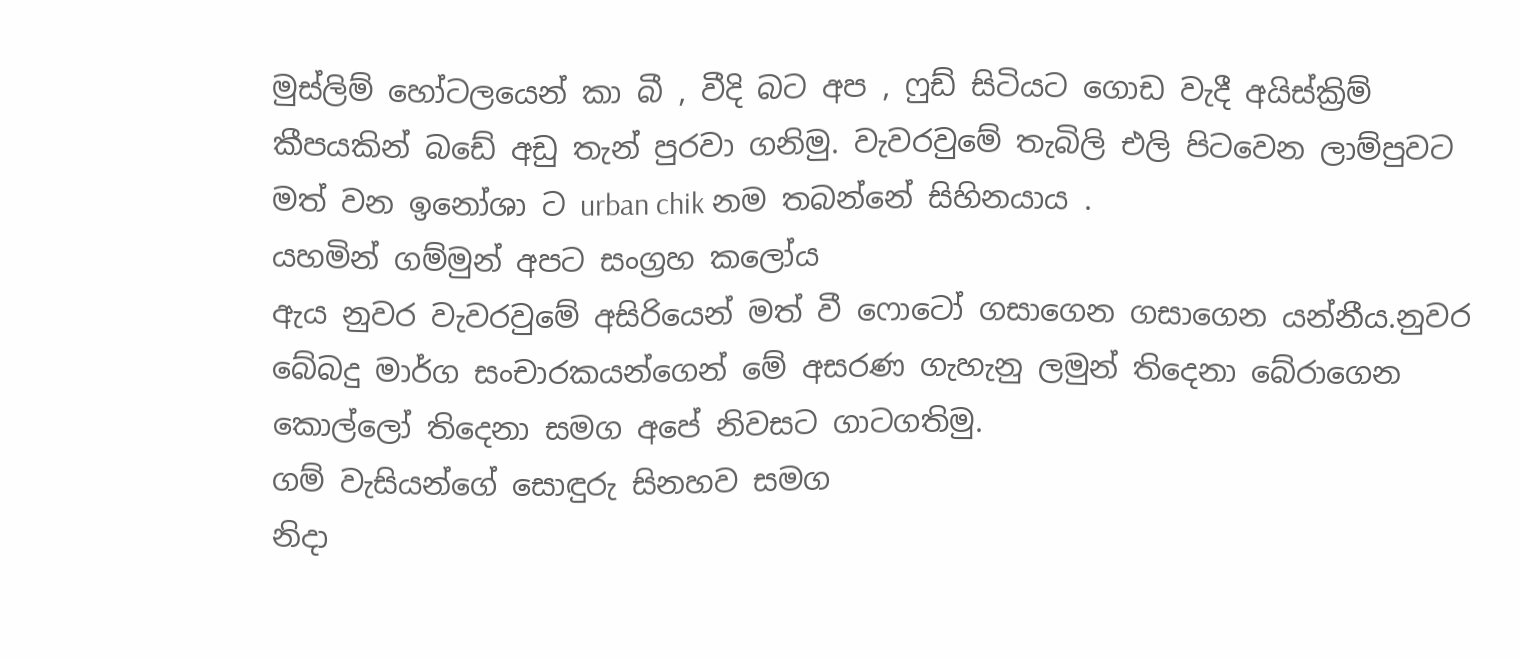මුස්ලිම් හෝටලයෙන් කා බී , වීදි බට අප , ෆුඩ් සිටියට ගොඩ වැදී අයිස්ක්‍රිම් කීපයකින් බඩේ අඩු තැන් පුරවා ගනිමු. වැවරවුමේ තැබිලි එලි පිටවෙන ලාම්පුවට මත් වන ඉනෝශා ට urban chik නම තබන්නේ සිහිනයාය .
යහමින් ගම්මුන් අපට සංග්‍රහ කලෝය
ඇය නුවර වැවරවුමේ අසිරියෙන් මත් වී ෆොටෝ ගසාගෙන ගසාගෙන යන්නීය.නුවර බේබදු මාර්ග සංචාරකයන්ගෙන් මේ අසරණ ගැහැනු ලමුන් තිදෙනා බේරාගෙන කොල්ලෝ තිදෙනා සමග අපේ නිවසට ගාටගතිමු.
ගම් වැසියන්ගේ සොඳුරු සිනහව සමග
නිදා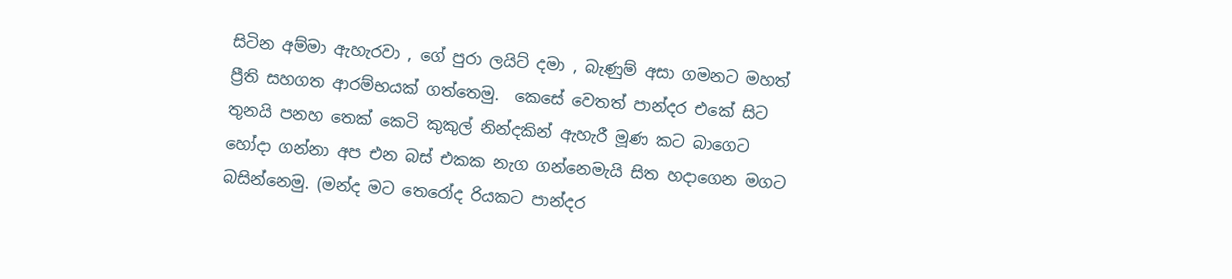සිටින අම්මා ඇහැරවා , ගේ පුරා ලයිට් දමා , බැණුම් අසා ගමනට මහත් ප්‍රීති සහගත ආරම්භයක් ගත්තෙමු.  කෙසේ වෙතත් පාන්දර එකේ සිට තුනයි පනහ තෙක් කෙටි කුකුල් නින්දකින් ඇහැරී මූණ කට බාගෙට හෝදා ගන්නා අප එන බස් එකක නැග ගන්නෙමැයි සිත හදාගෙන මගට බසින්නෙමු. (මන්ද මට තෙරෝද රියකට පාන්දර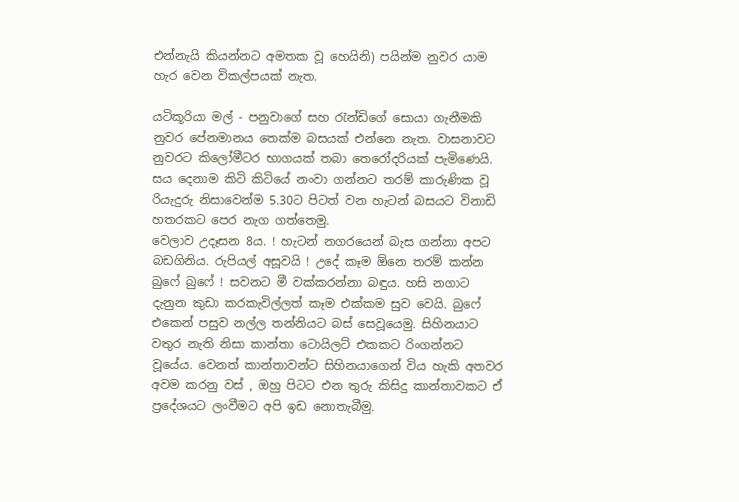එන්නැයි කියන්නට අමතක වූ හෙයිනි) පයින්ම නුවර යාම හැර වෙන විකල්පයක් නැත.

යටිකූරියා මල් - පනුවාගේ සහ රැන්ඩිගේ සොයා ගැනීමකි
නුවර පේනමානය තෙක්ම බසයක් එන්නෙ නැත. වාසනාවට නුවරට කිලෝමීටර භාගයක් තබා තෙරෝදරියක් පැමිණෙයි. සය දෙනාම කිටි කිටියේ නංවා ගන්නට තරම් කාරුණික වූ රියැදුරු නිසාවෙන්ම 5.30ට පිටත් වන හැටන් බසයට විනාඩි හතරකට පෙර නැග ගත්තෙමු.
වෙලාව උදෑසන 8ය. ! හැටන් නගරයෙන් බැස ගන්නා අපට බඩගිනිය. රුපියල් අසූවයි ! උදේ කෑම ඕනෙ තරම් කන්න බුෆේ බුෆේ ! සවනට මී වක්කරන්නා බඳුය. හසි නගාට දැනුන කුඩා කරකැවිල්ලත් කෑම එක්කම සුව වෙයි. බුෆේ එකෙන් පසුව නල්ල තන්නියට බස් සෙවූයෙමු. සිහිනයාට වතුර නැති නිසා කාන්තා ටොයිලට් එකකට රිංගන්නට වූයේය. වෙනත් කාන්තාවන්ට සිහිනයාගෙන් විය හැකි අතවර අවම කරනු වස් , ඔහු පිටට එන තුරු කිසිදු කාන්තාවකට ඒ ප්‍රදේශයට ලංවීමට අපි ඉඩ නොතැබීමු.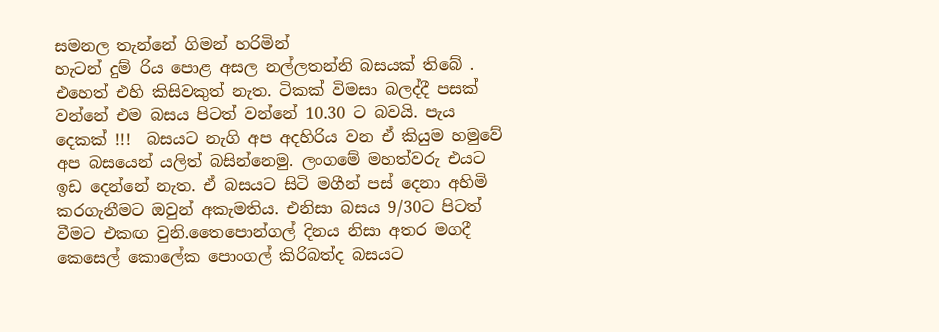සමනල තැන්නේ ගිමන් හරිමින්
හැටන් දුම් රිය පොළ අසල නල්ලතන්නි බසයක් තිබේ . එහෙත් එහි කිසිවකුත් නැත. ටිකක් විමසා බලද්දී පසක් වන්නේ එම බසය පිටත් වන්නේ 10.30 ට බවයි. පැය දෙකක් !!!  බසයට නැගි අප අදහිරිය වන ඒ කියුම හමුවේ අප බසයෙන් යලිත් බසින්නෙමු. ලංගමේ මහත්වරු එයට ඉඩ දෙන්නේ නැත. ඒ බසයට සිටි මගීන් පස් දෙනා අහිමි කරගැනීමට ඔවුන් අකැමතිය. එනිසා බසය 9/30ට පිටත් වීමට එකඟ වුනි.තෛපොන්ගල් දිනය නිසා අතර මගදී කෙසෙල් කොලේක පොංගල් කිරිබත්ද බසයට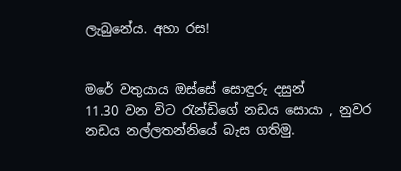ලැබුනේය. අහා රස!


මරේ වතුයාය ඔස්සේ සොඳුරු දසුන්
11.30 වන විට රැන්ඩිගේ නඩය සොයා , නුවර නඩය නල්ලතන්නියේ බැස ගතිමු.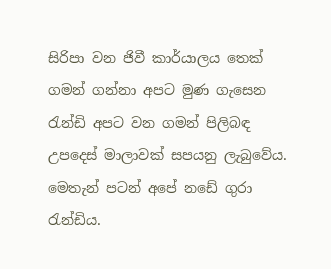සිරිපා වන ජිවී කාර්යාලය තෙක් ගමන් ගන්නා අපට මුණ ගැසෙන රැන්ඩි අපට වන ගමන් පිලිබඳ උපදෙස් මාලාවක් සපයනු ලැබුවේය. මෙතැන් පටන් අපේ නඩේ ගුරා රැන්ඩිය.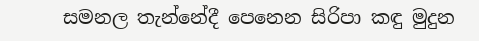සමනල තැන්නේදී පෙනෙන සිරිපා කඳු මුදුන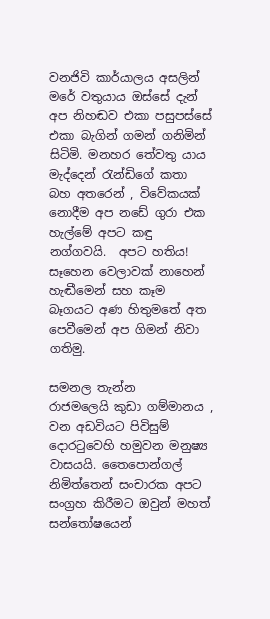වනජිවි කාර්යාලය අසලින් මරේ වතුයාය ඔස්සේ දැන් අප නිහඬව එකා පසුපස්සේ එකා බැගින් ගමන් ගනිමින් සිටිමි. මනහර තේවතු යාය මැද්දෙන් රැන්ඩිගේ කතා බහ අතරෙන් , විවේකයක් නොදීම අප නඩේ ගුරා එක හැල්මේ අපට කඳු නග්ගවයි.  අපට හතිය! සෑහෙන වෙලාවක් නාහෙන් හැඬීමෙන් සහ කෑම බෑගයට අණ හිතුමතේ අත පෙවීමෙන් අප ගිමන් නිවා ගතිමු.

සමනල තැන්න
රාජමලෙයි කුඩා ගම්මානය , වන අඩවියට පිවිසුම් දොරටුවෙහි හමුවන මනුෂ්‍ය වාසයයි. තෛපොන්ගල් නිමිත්තෙන් සංචාරක අපට සංග්‍රහ කිරීමට ඔවුන් මහත් සන්තෝෂයෙන්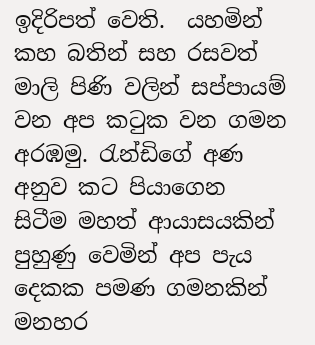ඉදිරිපත් වෙති.  යහමින් කහ බතින් සහ රසවත් මාලි පිණි වලින් සප්පායම් වන අප කටුක වන ගමන අරඹමු. රැන්ඩිගේ අණ අනුව කට පියාගෙන සිටීම මහත් ආයාසයකින් පුහුණු වෙමින් අප පැය දෙකක පමණ ගමනකින් මනහර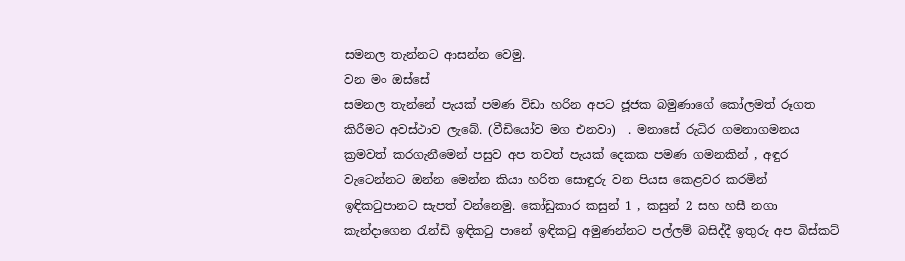සමනල තැන්නට ආසන්න වෙමු.
වන මං ඔස්සේ
සමනල තැන්නේ පැයක් පමණ විඩා හරින අපට ජූජක බමුණාගේ කෝලමත් රූගත කිරීමට අවස්ථාව ලැබේ. (වීඩියෝව මග එනවා)  . මනාසේ රුධිර ගමනාගමනය ක්‍රමවත් කරගැනීමෙන් පසුව අප තවත් පැයක් දෙකක පමණ ගමනකින් , අඳුර වැටෙන්නට ඔන්න මෙන්න කියා හරිත සොඳුරු වන පියස කෙළවර කරමින් ඉඳිකටුපානට සැපත් වන්නෙමු. කෝඩුකාර කසුන් 1 , කසුන් 2 සහ හසී නගා කැන්දාගෙන රැන්ඩි ඉඳිකටු පානේ ඉඳිකටු අමුණන්නට පල්ලම් බසිද්දී ඉතුරු අප බිස්කට්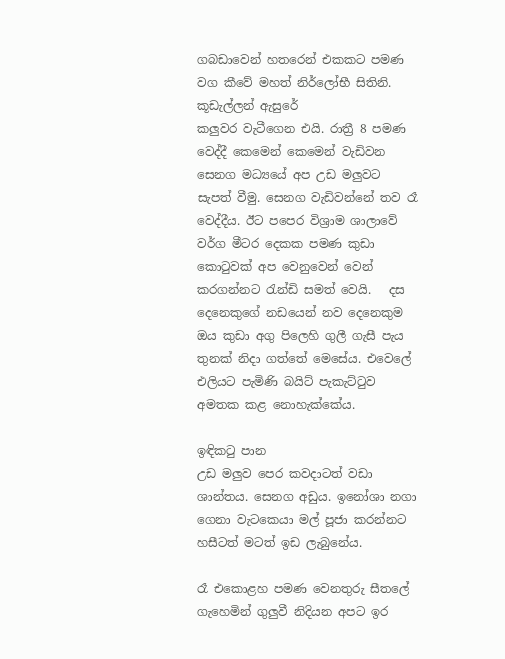ගබඩාවෙන් හතරෙන් එකකට පමණ වග කීවේ මහත් නිර්ලෝභී සිතිනි.
කූඩැල්ලන් ඇසුරේ
කලුවර වැටීගෙන එයි. රාත්‍රී 8 පමණ වෙද්දී කෙමෙන් කෙමෙන් වැඩිවන සෙනග මධ්‍යයේ අප උඩ මලුවට සැපත් වීමු. සෙනග වැඩිවන්නේ තව රෑ වෙද්දීය. ඊට පපෙර විශ්‍රාම ශාලාවේ වර්ග මීටර දෙකක පමණ කුඩා කොටුවක් අප වෙනුවෙන් වෙන් කරගන්නට රැන්ඩි සමත් වෙයි.   දස දෙනෙකුගේ නඩයෙන් නව දෙනෙකුම ඔය කුඩා අගු පිලෙහි ගුලී ගැසී පැය තුනක් නිදා ගත්තේ මෙසේය. එවෙලේ එලියට පැමිණි බයිට් පැකැට්ටුව අමතක කළ නොහැක්කේය.

ඉඳිකටු පාන
උඩ මලුව පෙර කවදාටත් වඩා ශාන්තය. සෙනග අඩුය. ඉනෝශා නගා ගෙනා වැටකෙයා මල් පූජා කරන්නට  හසීටත් මටත් ඉඩ ලැබුනේය.

රෑ එකොළහ පමණ වෙනතුරු සීතලේ ගැහෙමින් ගුලුවී නිදියන අපට ඉර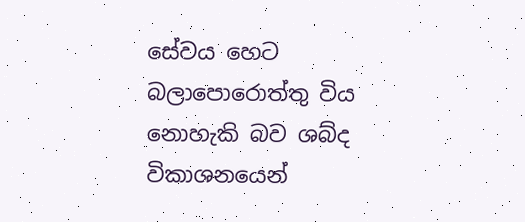සේවය හෙට බලාපොරොත්තු විය නොහැකි බව ශබ්ද විකාශනයෙන්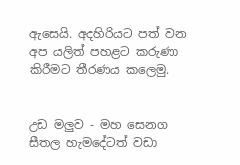ඇසෙයි. අදහිරියට පත් වන අප යලිත් පහළට කරුණා කිරීමට තීරණය කලෙමු.


උඩ මලුව - මහ සෙනග
සීතල හැමදේටත් වඩා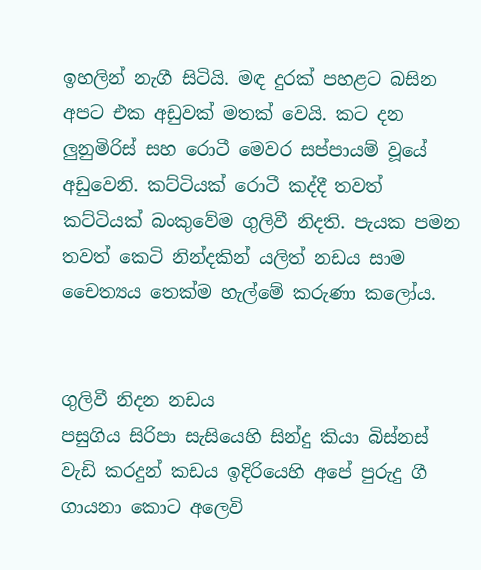ඉහලින් නැගී සිටියි. මඳ දුරක් පහළට බසින අපට එක අඩුවක් මතක් වෙයි. කට දන ලුනුමිරිස් සහ රොටී මෙවර සප්පායම් වූයේ අඩුවෙනි. කට්ටියක් රොටී කද්දී තවත් කට්ටියක් බංකුවේම ගුලිවී නිදති. පැයක පමන තවත් කෙටි නින්දකින් යලිත් නඩය සාම චෛත්‍යය තෙක්ම හැල්මේ කරුණා කලෝය.


ගුලිවී නිදන නඩය
පසුගිය සිරිපා සැසියෙහි සින්දු කියා බිස්නස් වැඩි කරදුන් කඩය ඉදිරියෙහි අපේ පුරුදු ගී ගායනා කොට අලෙවි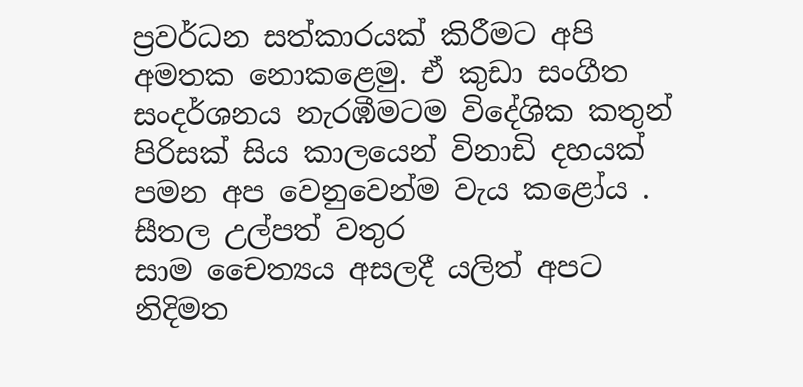ප්‍රවර්ධන සත්කාරයක් කිරීමට අපි අමතක නොකළෙමු. ඒ කුඩා සංගීත සංදර්ශනය නැරඹීමටම විදේශික කතුන් පිරිසක් සිය කාලයෙන් විනාඩි දහයක් පමන අප වෙනුවෙන්ම වැය කළෝය .
සීතල උල්පත් වතුර
සාම චෛත්‍යය අසලදී යලිත් අපට නිදිමත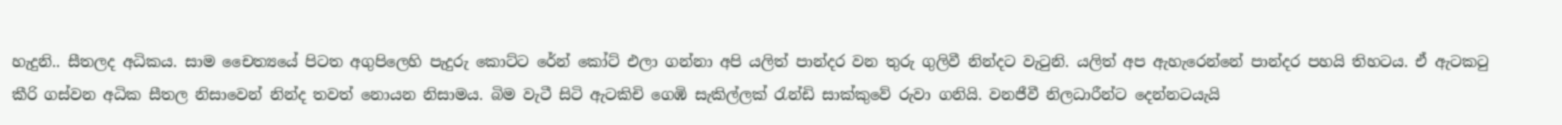හැදුනි.. සීතලද අධිකය. සාම චෛත්‍යයේ පිටත අගුපිලෙහි පැදුරු කොට්ට රේන් කෝට් එලා ගන්නා අපි යලිත් පාන්දර වන තුරු ගුලිවී නින්දට වැටුනි. යලිත් අප ඇහැරෙන්නේ පාන්දර පහයි තිහටය. ඒ ඇටකටු කීරි ගස්වන අධික සීතල නිසාවෙන් නින්ද තවත් නොයන නිසාමය. බිම වැටී සිටි ඇටකිචි ගෙඹි සැකිල්ලක් රැන්ඩි සාක්කුවේ රුවා ගනියි. වනජීවී නිලධාරීන්ට දෙන්නටයැයි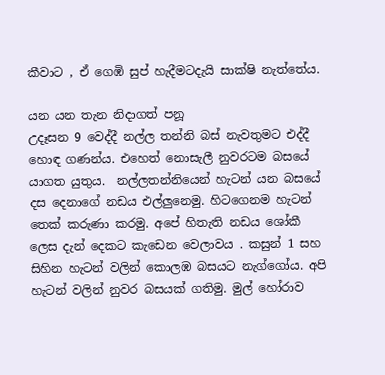කීවාට , ඒ ගෙඹි සුප් හැදීමටදැයි සාක්ෂි නැත්තේය.

යන යන තැන නිදාගත් පනූ
උදෑසන 9 වෙද්දී නල්ල තන්නි බස් නැවතුමට එද්දී හොඳ ගණන්ය. එහෙත් නොසැලී නුවරටම බසයේ යාගත යුතුය.  නල්ලතන්නියෙන් හැටන් යන බසයේ දස දෙනාගේ නඩය එල්ලුනෙමු. හිටගෙනම හැටන් තෙක් කරුණා කරමු. අපේ හිතැති නඩය ශෝකී ලෙස දැන් දෙකට කැඩෙන වෙලාවය . කසුන් 1 සහ සිහින හැටන් වලින් කොලඹ බසයට නැග්ගෝය. අපි හැටන් වලින් නුවර බසයක් ගතිමු. මුල් හෝරාව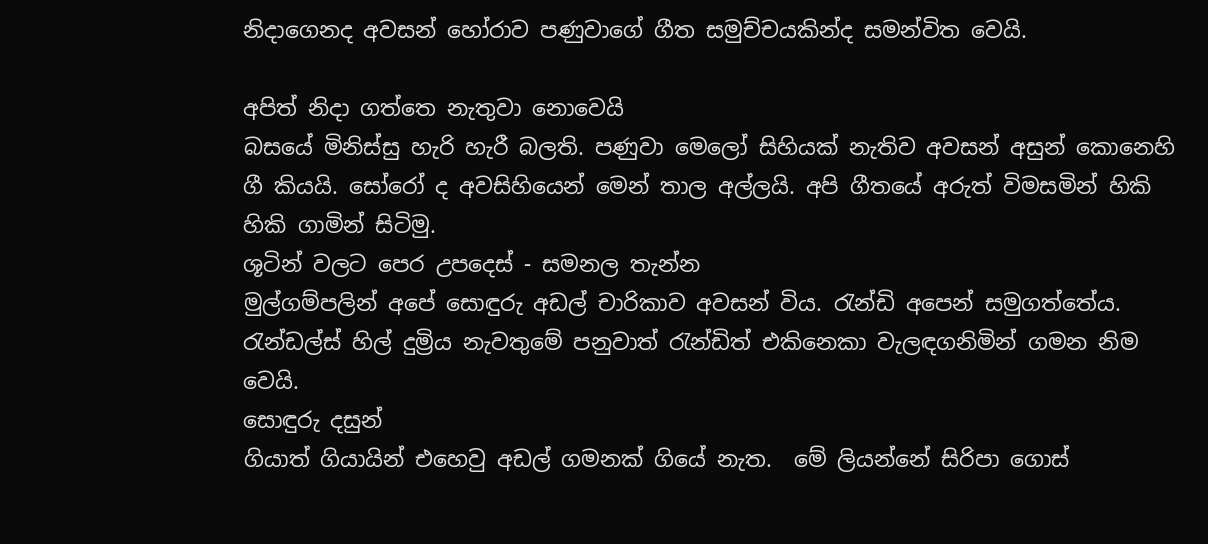නිදාගෙනද අවසන් හෝරාව පණුවාගේ ගීත සමුච්චයකින්ද සමන්විත වෙයි.

අපිත් නිදා ගත්තෙ නැතුවා නොවෙයි
බසයේ මිනිස්සු හැරි හැරී බලති. පණුවා මෙලෝ සිහියක් නැතිව අවසන් අසුන් කොනෙහි ගී කියයි. සෝරෝ ද අවසිහියෙන් මෙන් තාල අල්ලයි. අපි ගීතයේ අරුත් විමසමින් හිකි හිකි ගාමින් සිටිමු.
ශූටින් වලට පෙර උපදෙස් - සමනල තැන්න
මුල්ගම්පලින් අපේ සොඳුරු අඩල් චාරිකාව අවසන් විය. රැන්ඩි අපෙන් සමුගත්තේය. රැන්ඩල්ස් හිල් දුම්‍රිය නැවතුමේ පනුවාත් රැන්ඩිත් එකිනෙකා වැලඳගනිමින් ගමන නිම වෙයි.
සොඳුරු දසුන්
ගියාත් ගියායින් එහෙවු අඩල් ගමනක් ගියේ නැත.  මේ ලියන්නේ සිරිපා ගොස්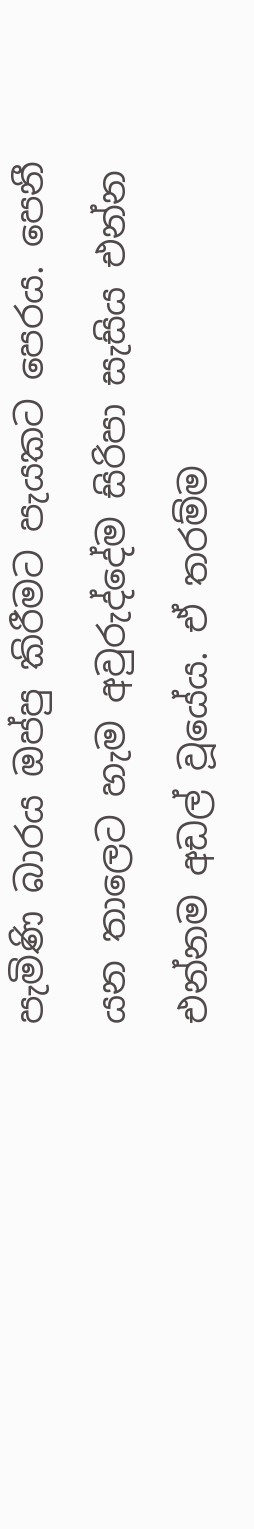පැමිණි බාරය ඔප්පු කිරීමට පැයකට පෙරය. පෙනී යන තාලෙට හැම අවුරුද්දේම සිරිපා සැසිය එන්න එන්නම අඩල් වූයේය. ඒ තරම්ම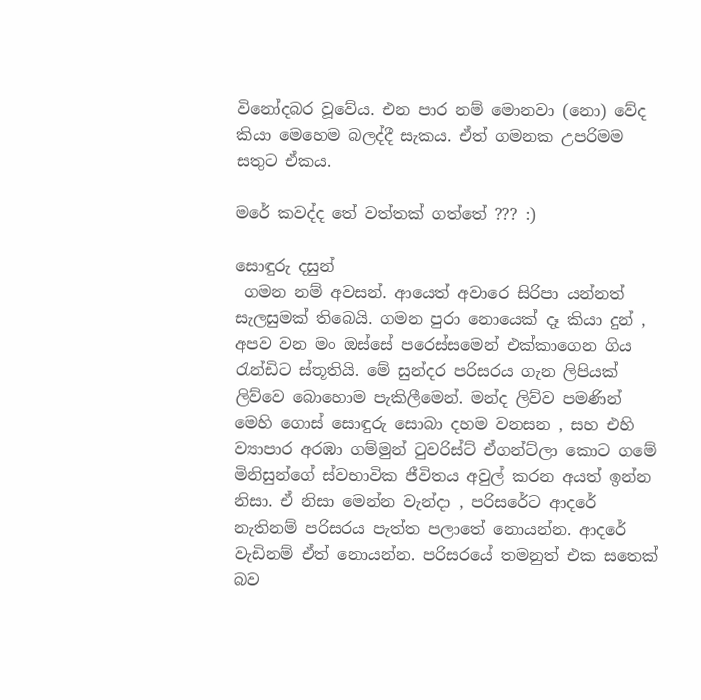විනෝදබර වූවේය. එන පාර නම් මොනවා (නො) වේද කියා මෙහෙම බලද්දී සැකය. ඒත් ගමනක උපරිමම සතුට ඒකය.

මරේ කවද්ද තේ වත්තක් ගත්තේ ??? :)

සොඳුරු දසුන්
 ගමන නම් අවසන්. ආයෙත් අවාරෙ සිරිපා යන්නත් සැලසුමක් තිබෙයි. ගමන පුරා නොයෙක් දෑ කියා දුන් , අපව වන මං ඔස්සේ පරෙස්සමෙන් එක්කාගෙන ගිය රැන්ඩිට ස්තූතියි. මේ සුන්දර පරිසරය ගැන ලිපියක් ලිව්වෙ බොහොම පැකිලීමෙන්. මන්ද ලිව්ව පමණින් මෙහි ගොස් සොඳුරු සොබා දහම වනසන , සහ එහි ව්‍යාපාර අරඹා ගම්මුන් ටුවරිස්ට් ඒගන්ට්ලා කොට ගමේ මිනිසුන්ගේ ස්වභාවික ජීවිතය අවුල් කරන අයත් ඉන්න නිසා. ඒ නිසා මෙන්න වැන්දා , පරිසරේට ආදරේ නැතිනම් පරිසරය පැත්ත පලාතේ නොයන්න. ආදරේ වැඩිනම් ඒත් නොයන්න. පරිසරයේ තමනුත් එක සතෙක් බව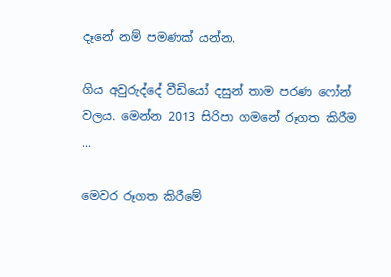දෑනේ නම් පමණක් යන්න.

ගිය අවුරුද්දේ වීඩියෝ දසුන් තාම පරණ ෆෝන් වලය. මෙන්න 2013 සිරිපා ගමනේ රූගත කිරීම ...

මෙවර රූගත කිරීමේ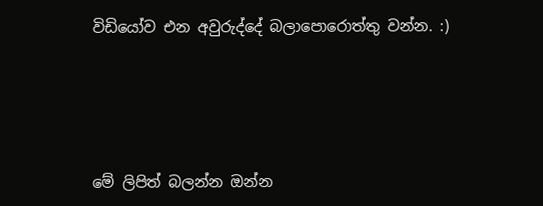විඩියෝව එන අවුරුද්දේ බලාපොරොත්තු වන්න. :)




මේ ලිපිත් බලන්න ඔන්න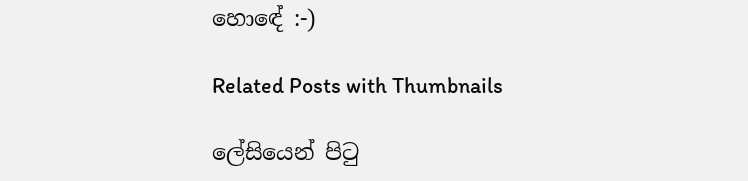හොඳේ :-)

Related Posts with Thumbnails

ලේසියෙන් පිටු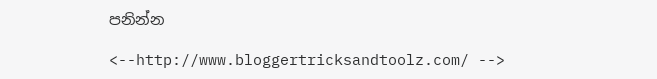පනින්න

<--http://www.bloggertricksandtoolz.com/ -->